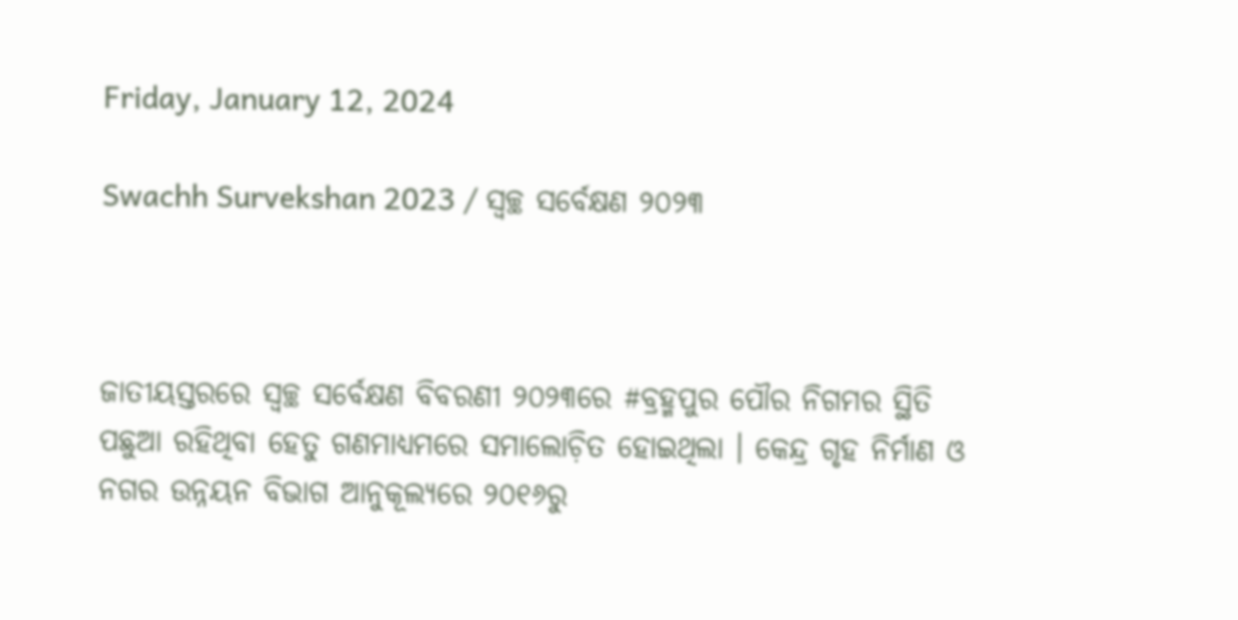Friday, January 12, 2024

Swachh Survekshan 2023 / ସ୍ୱଚ୍ଛ ସର୍ବେକ୍ଷଣ ୨୦୨୩



ଜାତୀୟସ୍ତରରେ ସ୍ୱଚ୍ଛ ସର୍ବେକ୍ଷଣ ବିବରଣୀ ୨୦୨୩ରେ #ବ୍ରହ୍ମପୁର ପୌର ନିଗମର ସ୍ଥିତି ପଛୁଆ ରହିଥିବା ହେତୁ ଗଣମାଧ୍ୟମରେ ସମାଲୋଚ଼ିତ ହୋଇଥିଲା । କେନ୍ଦ୍ର ଗୃହ ନିର୍ମାଣ ଓ ନଗର ଉନ୍ନୟନ ବିଭାଗ ଆନୁକୂଲ୍ୟରେ ୨୦୧୬ରୁ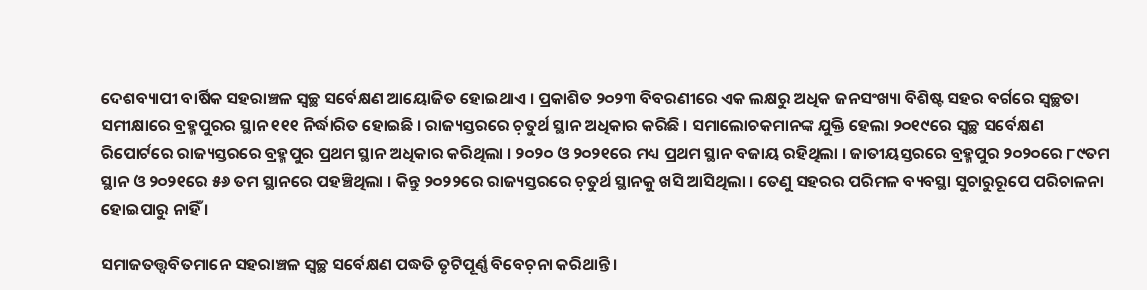ଦେଶବ୍ୟାପୀ ବାର୍ଷିକ ସହରାଞ୍ଚଳ ସ୍ୱଚ୍ଛ ସର୍ବେକ୍ଷଣ ଆୟୋଜିତ ହୋଇଥାଏ । ପ୍ରକାଶିତ ୨୦୨୩ ବିବରଣୀରେ ଏକ ଲକ୍ଷରୁ ଅଧିକ ଜନସଂଖ୍ୟା ବିଶିଷ୍ଟ ସହର ବର୍ଗରେ ସ୍ୱଚ୍ଛତା ସମୀକ୍ଷାରେ ବ୍ରହ୍ମପୁରର ସ୍ଥାନ ୧୧୧ ନିର୍ଦ୍ଧାରିତ ହୋଇଛି । ରାଜ୍ୟସ୍ତରରେ ଚ଼ତୁର୍ଥ ସ୍ଥାନ ଅଧିକାର କରିଛି । ସମାଲୋଚକମାନଙ୍କ ଯୁକ୍ତି ହେଲା ୨୦୧୯ରେ ସ୍ୱଚ୍ଛ ସର୍ବେକ୍ଷଣ ରିପୋର୍ଟରେ ରାଜ୍ୟସ୍ତରରେ ବ୍ରହ୍ମପୁର ପ୍ରଥମ ସ୍ଥାନ ଅଧିକାର କରିଥିଲା । ୨୦୨୦ ଓ ୨୦୨୧ରେ ମଧ୍ୟ ପ୍ରଥମ ସ୍ଥାନ ବଜାୟ ରହିଥିଲା । ଜାତୀୟସ୍ତରରେ ବ୍ରହ୍ମପୁର ୨୦୨୦ରେ ୮୯ତମ ସ୍ଥାନ ଓ ୨୦୨୧ରେ ୫୬ ତମ ସ୍ଥାନରେ ପହଞ୍ଚିଥିଲା । କିନ୍ତୁ ୨୦୨୨ରେ ରାଜ୍ୟସ୍ତରରେ ଚ଼ତୁର୍ଥ ସ୍ଥାନକୁ ଖସି ଆସିଥିଲା । ତେଣୁ ସହରର ପରିମଳ ବ୍ୟବସ୍ଥା ସୁଚାରୁରୂପେ ପରିଚାଳନା ହୋଇପାରୁ ନାହିଁ ।

ସମାଜତତ୍ତ୍ୱବିତମାନେ ସହରାଞ୍ଚଳ ସ୍ୱଚ୍ଛ ସର୍ବେକ୍ଷଣ ପଦ୍ଧତି ତୃଟିପୂର୍ଣ୍ଣ ବିବେଚ଼ନା କରିଥାନ୍ତି ।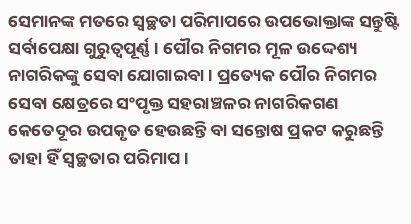ସେମାନଙ୍କ ମତରେ ସ୍ୱଚ୍ଛତା ପରିମାପରେ ଉପଭୋକ୍ତାଙ୍କ ସନ୍ତୁଷ୍ଟି ସର୍ବାପେକ୍ଷା ଗୁରୁତ୍ୱପୂର୍ଣ୍ଣ । ପୌର ନିଗମର ମୂଳ ଉଦ୍ଦେଶ୍ୟ ନାଗରିକଙ୍କୁ ସେବା ଯୋଗାଇବା । ପ୍ରତ୍ୟେକ ପୌର ନିଗମର ସେବା କ୍ଷେତ୍ରରେ ସଂପୃକ୍ତ ସହରାଞ୍ଚଳର ନାଗରିକଗଣ କେତେଦୂର ଉପକୃତ ହେଉଛନ୍ତି ବା ସନ୍ତୋଷ ପ୍ରକଟ କରୁଛନ୍ତି ତାହା ହିଁ ସ୍ୱଚ୍ଛତାର ପରିମାପ ।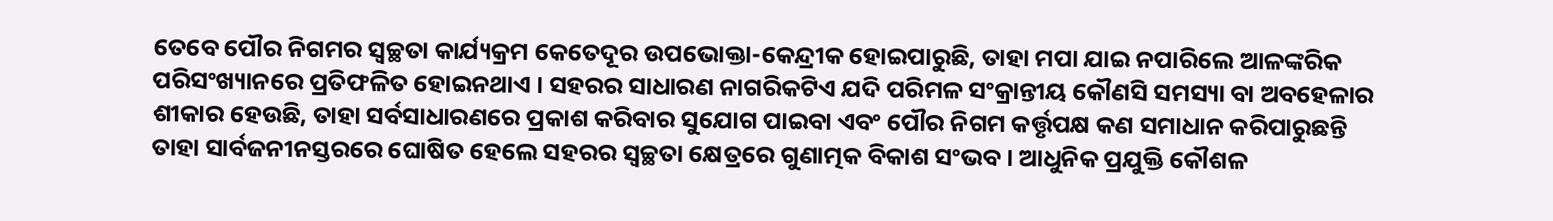ତେବେ ପୌର ନିଗମର ସ୍ୱଚ୍ଛତା କାର୍ଯ୍ୟକ୍ରମ କେତେଦୂର ଉପଭୋକ୍ତା-କେନ୍ଦ୍ରୀକ ହୋଇପାରୁଛି, ତାହା ମପା ଯାଇ ନପାରିଲେ ଆଳଙ୍କରିକ ପରିସଂଖ୍ୟାନରେ ପ୍ରତିଫଳିତ ହୋଇନଥାଏ । ସହରର ସାଧାରଣ ନାଗରିକଟିଏ ଯଦି ପରିମଳ ସଂକ୍ରାନ୍ତୀୟ କୌଣସି ସମସ୍ୟା ବା ଅବହେଳାର ଶୀକାର ହେଉଛି, ତାହା ସର୍ବସାଧାରଣରେ ପ୍ରକାଶ କରିବାର ସୁଯୋଗ ପାଇବା ଏବଂ ପୌର ନିଗମ କର୍ତ୍ତୃପକ୍ଷ କଣ ସମାଧାନ କରିପାରୁଛନ୍ତି ତାହା ସାର୍ବଜନୀନସ୍ତରରେ ଘୋଷିତ ହେଲେ ସହରର ସ୍ୱଚ୍ଛତା କ୍ଷେତ୍ରରେ ଗୁଣାତ୍ମକ ବିକାଶ ସଂଭବ । ଆଧୁନିକ ପ୍ରଯୁକ୍ତି କୌଶଳ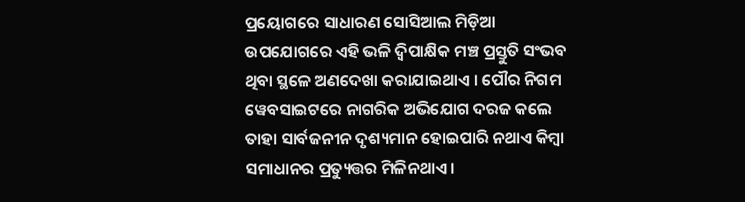ପ୍ରୟୋଗରେ ସାଧାରଣ ସୋସିଆଲ ମିଡ଼ିଆ ଉପଯୋଗରେ ଏହି ଭଳି ଦ୍ୱିପାକ୍ଷିକ ମଞ୍ଚ ପ୍ରସ୍ତୁତି ସଂଭବ ଥିବା ସ୍ଥଳେ ଅଣଦେଖା କରାଯାଇଥାଏ । ପୌର ନିଗମ ୱେବସାଇଟରେ ନାଗରିକ ଅଭିଯୋଗ ଦରଜ କଲେ ତାହା ସାର୍ବଜନୀନ ଦୃଶ୍ୟମାନ ହୋଇପାରି ନଥାଏ କିମ୍ୱା ସମାଧାନର ପ୍ରତ୍ୟୁତ୍ତର ମିଳିନଥାଏ ।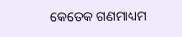କେତେକ ଗଣମାଧ୍ୟମ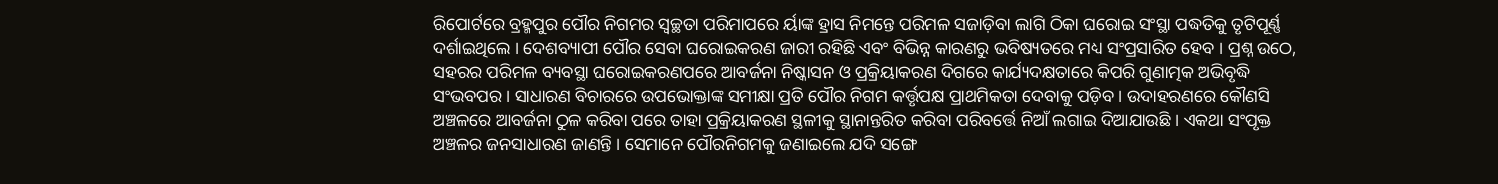ରିପୋର୍ଟରେ ବ୍ରହ୍ମପୁର ପୌର ନିଗମର ସ୍ୱଚ୍ଛତା ପରିମାପରେ ର୍ୟାଙ୍କ ହ୍ରାସ ନିମନ୍ତେ ପରିମଳ ସଜାଡ଼ିବା ଲାଗି ଠିକା ଘରୋଇ ସଂସ୍ଥା ପଦ୍ଧତିକୁ ତୃଟିପୂର୍ଣ୍ଣ ଦର୍ଶାଇଥିଲେ । ଦେଶବ୍ୟାପୀ ପୌର ସେବା ଘରୋଇକରଣ ଜାରୀ ରହିଛି ଏବଂ ବିଭିନ୍ନ କାରଣରୁ ଭବିଷ୍ୟତରେ ମଧ୍ୟ ସଂପ୍ରସାରିତ ହେବ । ପ୍ରଶ୍ନ ଉଠେ, ସହରର ପରିମଳ ବ୍ୟବସ୍ଥା ଘରୋଇକରଣପରେ ଆବର୍ଜନା ନିଷ୍କାସନ ଓ ପ୍ରକ୍ରିୟାକରଣ ଦିଗରେ କାର୍ଯ୍ୟଦକ୍ଷତାରେ କିପରି ଗୁଣାତ୍ମକ ଅଭିବୃଦ୍ଧି ସଂଭବପର । ସାଧାରଣ ବିଚାରରେ ଉପଭୋକ୍ତାଙ୍କ ସମୀକ୍ଷା ପ୍ରତି ପୌର ନିଗମ କର୍ତ୍ତୃପକ୍ଷ ପ୍ରାଥମିକତା ଦେବାକୁ ପଡ଼ିବ । ଉଦାହରଣରେ କୌଣସି ଅଞ୍ଚଳରେ ଆବର୍ଜନା ଠୁଳ କରିବା ପରେ ତାହା ପ୍ରକ୍ରିୟାକରଣ ସ୍ଥଳୀକୁ ସ୍ଥାନାନ୍ତରିତ କରିବା ପରିବର୍ତ୍ତେ ନିଆଁ ଲଗାଇ ଦିଆଯାଉଛି । ଏକଥା ସଂପୃକ୍ତ ଅଞ୍ଚଳର ଜନସାଧାରଣ ଜାଣନ୍ତି । ସେମାନେ ପୌରନିଗମକୁ ଜଣାଇଲେ ଯଦି ସଙ୍ଗେ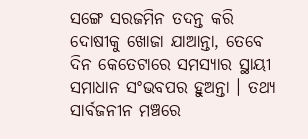ସଙ୍ଗେ ସରଜମିନ ତଦନ୍ତ କରି ଦୋଷୀକୁ ଖୋଜା ଯାଆନ୍ତା, ତେବେ ଦିନ କେତେଟାରେ ସମସ୍ୟାର ସ୍ଥାୟୀ ସମାଧାନ ସଂଭବପର ହୁଅନ୍ତା । ତଥ୍ୟ ସାର୍ବଜନୀନ ମଞ୍ଚରେ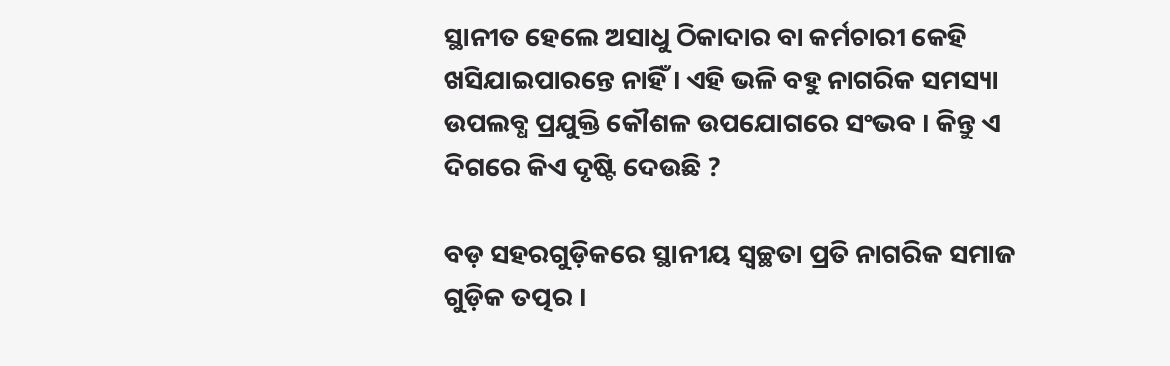ସ୍ଥାନୀତ ହେଲେ ଅସାଧୁ ଠିକାଦାର ବା କର୍ମଚାରୀ କେହି ଖସିଯାଇପାରନ୍ତେ ନାହିଁ । ଏହି ଭଳି ବହୁ ନାଗରିକ ସମସ୍ୟା ଉପଲବ୍ଧ ପ୍ରଯୁକ୍ତି କୌଶଳ ଉପଯୋଗରେ ସଂଭବ । କିନ୍ତୁ ଏ ଦିଗରେ କିଏ ଦୃଷ୍ଟି ଦେଉଛି ?

ବଡ଼ ସହରଗୁଡ଼ିକରେ ସ୍ଥାନୀୟ ସ୍ୱଚ୍ଛତା ପ୍ରତି ନାଗରିକ ସମାଜ ଗୁଡ଼ିକ ତତ୍ପର ।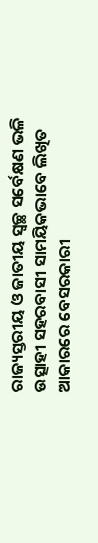ରାଜ୍ୟସ୍ତରୀୟ ଓ ଜାତୀୟ ସ୍ୱଚ୍ଛ ସର୍ବେକ୍ଷଣ ଭଳି ଉତ୍ସାହୀ ସହରବାସୀ ସାମୟିକଭାବେ ଲିଖିତ ଆକାରରେ ବେସରକାରୀ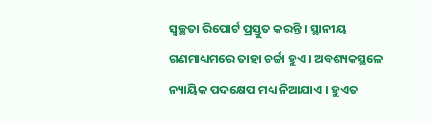ସ୍ୱଚ୍ଛତା ରିପୋର୍ଟ ପ୍ରସ୍ତୁତ କରନ୍ତି । ସ୍ଥାନୀୟ ଗଣମାଧ୍ୟମରେ ତାହା ଚର୍ଚ୍ଚା ହୁଏ । ଅବଶ୍ୟକସ୍ଥଳେ ନ୍ୟାୟିକ ପଦକ୍ଷେପ ମଧ୍ୟ ନିଆଯାଏ । ହୁଏତ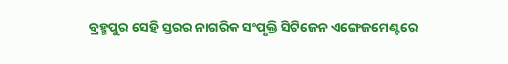ବ୍ରହ୍ମପୁର ସେହି ସ୍ତରର ନାଗରିକ ସଂପୃକ୍ତି ସିଟିଜେନ ଏଙ୍ଗେଜମେଣ୍ଟରେ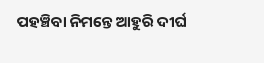ପହଞ୍ଚିବା ନିମନ୍ତେ ଆହୁରି ଦୀର୍ଘ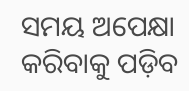ସମୟ ଅପେକ୍ଷା କରିବାକୁ ପଡ଼ିବ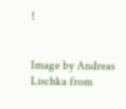!


Image by Andreas Lischka from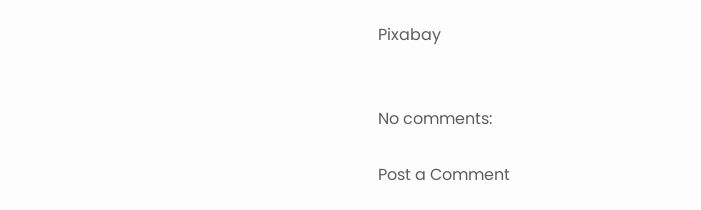Pixabay


No comments:

Post a Comment